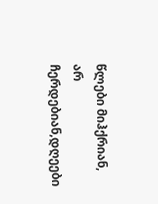წლები მიჰქრიან, არ ჩერდებიან,დღეები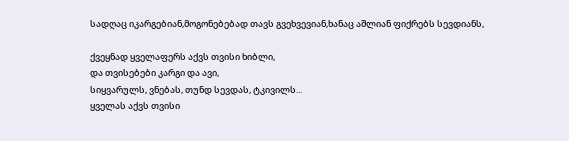სადღაც იკარგებიან,მოგონებებად თავს გვეხვევიან,ხანაც აშლიან ფიქრებს სევდიანს,

ქვეყნად ყველაფერს აქვს თვისი ხიბლი,
და თვისებები კარგი და ავი,
სიყვარულს, ვნებას, თუნდ სევდას, ტკივილს...
ყველას აქვს თვისი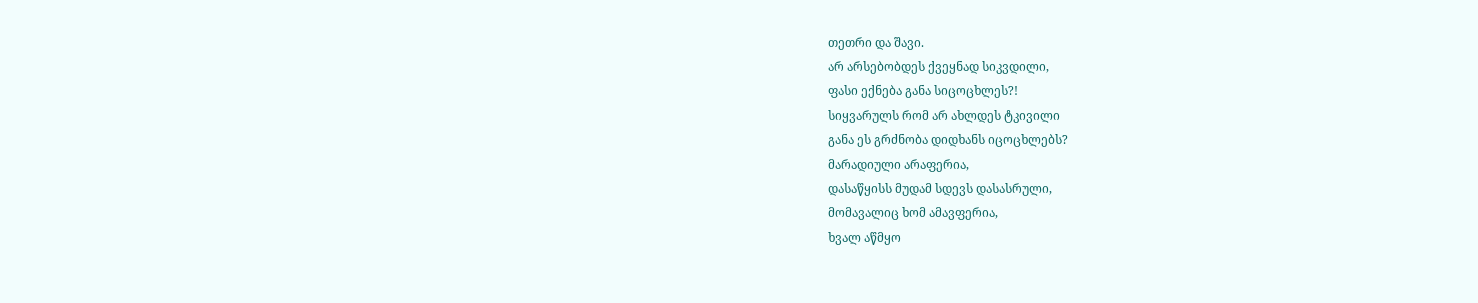თეთრი და შავი.
არ არსებობდეს ქვეყნად სიკვდილი,
ფასი ექნება განა სიცოცხლეს?!
სიყვარულს რომ არ ახლდეს ტკივილი
განა ეს გრძნობა დიდხანს იცოცხლებს?
მარადიული არაფერია,
დასაწყისს მუდამ სდევს დასასრული,
მომავალიც ხომ ამავფერია,
ხვალ აწმყო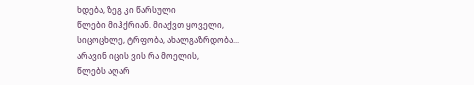ხდება, ზეგ კი წარსული
წლები მიჰქრიან. მიაქვთ ყოველი,
სიცოცხლე, ტრფობა, ახალგაზრდობა...
არავინ იცის ვის რა მოელის,
წლებს აღარ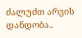ძალუძთ არვის დანდობა..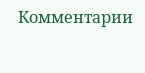Комментарии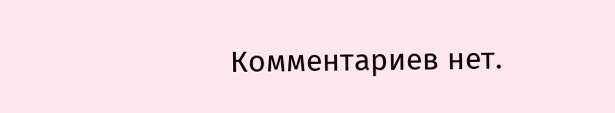Комментариев нет.